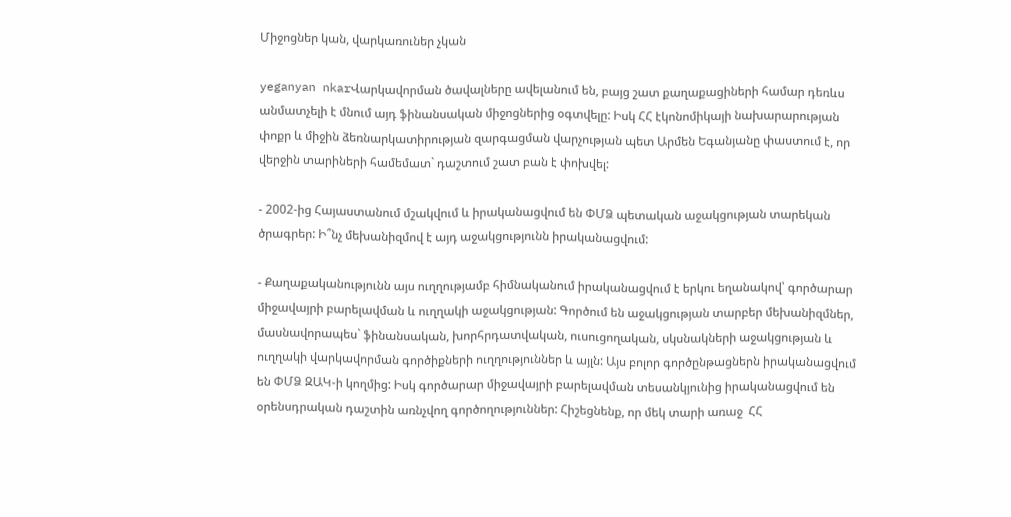Միջոցներ կան, վարկառուներ չկան

yeganyan nkarՎարկավորման ծավալները ավելանում են, բայց շատ քաղաքացիների համար դեռևս անմատչելի է մնում այդ ֆինանսական միջոցներից օգտվելը: Իսկ ՀՀ էկոնոմիկայի նախարարության փոքր և միջին ձեռնարկատիրության զարգացման վարչության պետ Արմեն Եգանյանը փաստում է, որ վերջին տարիների համեմատ` դաշտում շատ բան է փոխվել:

- 2002-ից Հայաստանում մշակվում և իրականացվում են ՓՄՁ պետական աջակցության տարեկան ծրագրեր: Ի՞նչ մեխանիզմով է այդ աջակցությունն իրականացվում:

- Քաղաքականությունն այս ուղղությամբ հիմնականում իրականացվում է երկու եղանակով՝ գործարար միջավայրի բարելավման և ուղղակի աջակցության: Գործում են աջակցության տարբեր մեխանիզմներ, մասնավորապես` ֆինանսական, խորհրդատվական, ուսուցողական, սկսնակների աջակցության և ուղղակի վարկավորման գործիքների ուղղություններ և այլն: Այս բոլոր գործընթացներն իրականացվում են ՓՄՁ ԶԱԿ-ի կողմից: Իսկ գործարար միջավայրի բարելավման տեսանկյունից իրականացվում են օրենսդրական դաշտին առնչվող գործողություններ: Հիշեցնենք, որ մեկ տարի առաջ  ՀՀ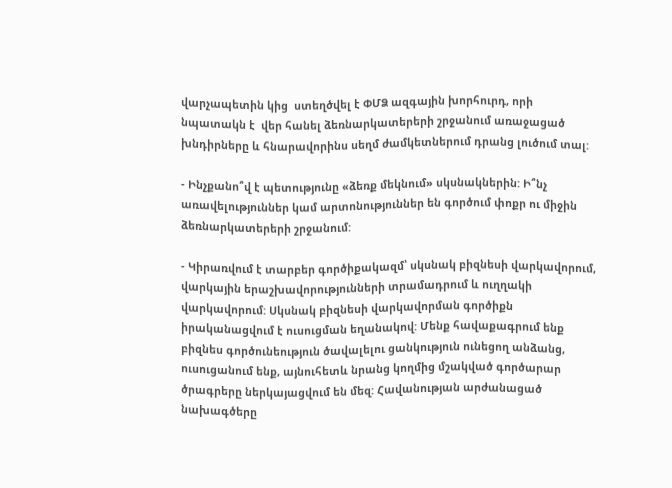վարչապետին կից  ստեղծվել է ՓՄՁ ազգային խորհուրդ, որի նպատակն է  վեր հանել ձեռնարկատերերի շրջանում առաջացած խնդիրները և հնարավորինս սեղմ ժամկետներում դրանց լուծում տալ:

- Ինչքանո՞վ է պետությունը «ձեռք մեկնում» սկսնակներին: Ի՞նչ առավելություններ կամ արտոնություններ են գործում փոքր ու միջին ձեռնարկատերերի շրջանում:

- Կիրառվում է տարբեր գործիքակազմ՝ սկսնակ բիզնեսի վարկավորում, վարկային երաշխավորությունների տրամադրում և ուղղակի վարկավորում: Սկսնակ բիզնեսի վարկավորման գործիքն իրականացվում է ուսուցման եղանակով: Մենք հավաքագրում ենք  բիզնես գործունեություն ծավալելու ցանկություն ունեցող անձանց, ուսուցանում ենք, այնուհետև նրանց կողմից մշակված գործարար ծրագրերը ներկայացվում են մեզ: Հավանության արժանացած նախագծերը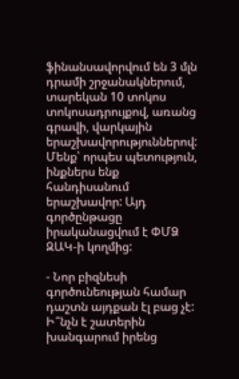ֆինանսավորվում են 3 մլն դրամի շրջանակներում, տարեկան 10 տոկոս տոկոսադրույքով, առանց գրավի, վարկային երաշխավորություններով: Մենք՝ որպես պետություն, ինքներս ենք հանդիսանում երաշխավոր: Այդ գործընթացը իրականացվում է ՓՄՁ ԶԱԿ-ի կողմից:

- Նոր բիզնեսի գործունեության համար դաշտն այդքան էլ բաց չէ: Ի՞նչն է շատերին խանգարում իրենց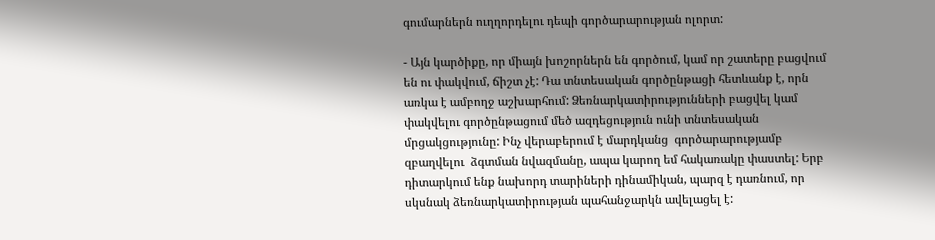գումարներն ուղղորդելու դեպի գործարարության ոլորտ:

- Այն կարծիքը, որ միայն խոշորներն են գործում, կամ որ շատերը բացվում են ու փակվում, ճիշտ չէ: Դա տնտեսական գործընթացի հետևանք է, որն առկա է ամբողջ աշխարհում: Ձեռնարկատիրությունների բացվել կամ փակվելու գործընթացում մեծ ազդեցություն ունի տնտեսական մրցակցությունը: Ինչ վերաբերում է մարդկանց  գործարարությամբ զբաղվելու  ձգտման նվազմանը, ապա կարող եմ հակառակը փաստել: Երբ դիտարկում ենք նախորդ տարիների դինամիկան, պարզ է դառնում, որ սկսնակ ձեռնարկատիրության պահանջարկն ավելացել է: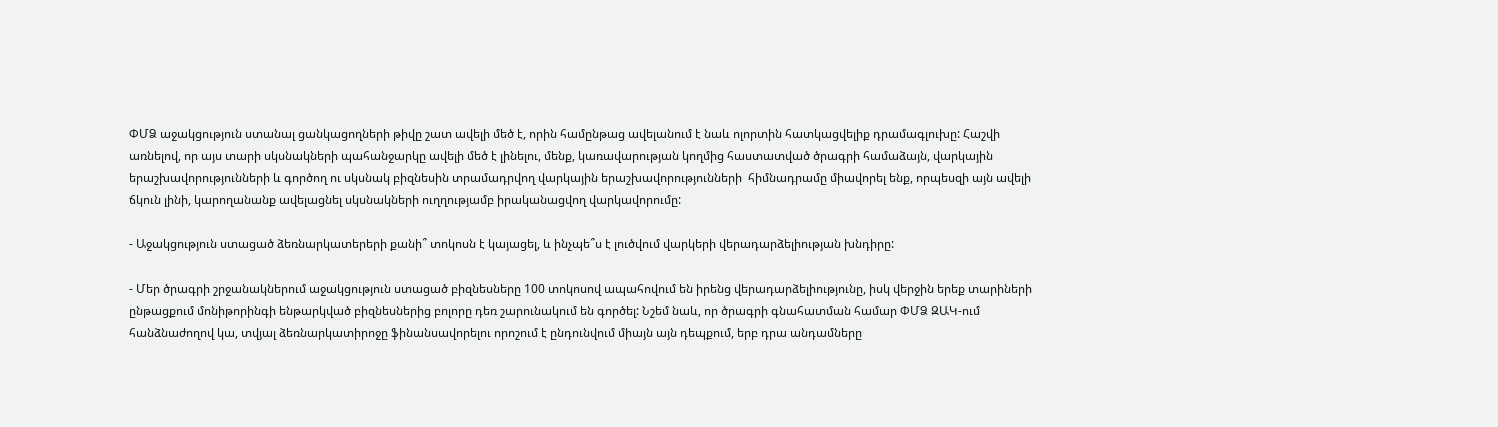ՓՄՁ աջակցություն ստանալ ցանկացողների թիվը շատ ավելի մեծ է, որին համընթաց ավելանում է նաև ոլորտին հատկացվելիք դրամագլուխը: Հաշվի առնելով, որ այս տարի սկսնակների պահանջարկը ավելի մեծ է լինելու, մենք, կառավարության կողմից հաստատված ծրագրի համաձայն, վարկային երաշխավորությունների և գործող ու սկսնակ բիզնեսին տրամադրվող վարկային երաշխավորությունների  հիմնադրամը միավորել ենք, որպեսզի այն ավելի ճկուն լինի, կարողանանք ավելացնել սկսնակների ուղղությամբ իրականացվող վարկավորումը:

- Աջակցություն ստացած ձեռնարկատերերի քանի՞ տոկոսն է կայացել, և ինչպե՞ս է լուծվում վարկերի վերադարձելիության խնդիրը:

- Մեր ծրագրի շրջանակներում աջակցություն ստացած բիզնեսները 100 տոկոսով ապահովում են իրենց վերադարձելիությունը, իսկ վերջին երեք տարիների ընթացքում մոնիթորինգի ենթարկված բիզնեսներից բոլորը դեռ շարունակում են գործել: Նշեմ նաև, որ ծրագրի գնահատման համար ՓՄՁ ԶԱԿ-ում հանձնաժողով կա, տվյալ ձեռնարկատիրոջը ֆինանսավորելու որոշում է ընդունվում միայն այն դեպքում, երբ դրա անդամները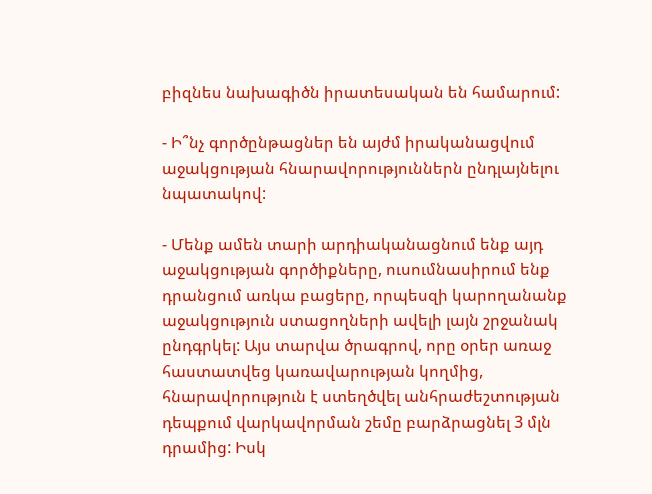բիզնես նախագիծն իրատեսական են համարում:

- Ի՞նչ գործընթացներ են այժմ իրականացվում աջակցության հնարավորություններն ընդլայնելու նպատակով:

- Մենք ամեն տարի արդիականացնում ենք այդ աջակցության գործիքները, ուսումնասիրում ենք դրանցում առկա բացերը, որպեսզի կարողանանք աջակցություն ստացողների ավելի լայն շրջանակ ընդգրկել: Այս տարվա ծրագրով, որը օրեր առաջ հաստատվեց կառավարության կողմից, հնարավորություն է ստեղծվել անհրաժեշտության դեպքում վարկավորման շեմը բարձրացնել 3 մլն դրամից: Իսկ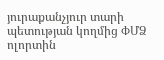յուրաքանչյուր տարի պետության կողմից ՓՄՁ ոլորտին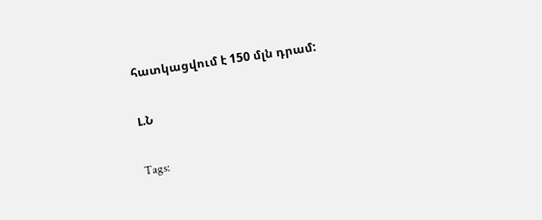հատկացվում է 150 մլն դրամ:

Լ.Ն

Tags: